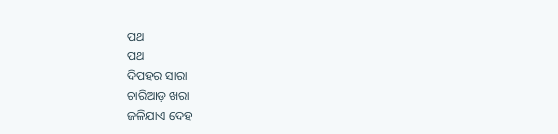ପଥ
ପଥ
ଦିପହର ସାରା
ଚାରିଆଡ଼ ଖରା
ଜଳିଯାଏ ଦେହ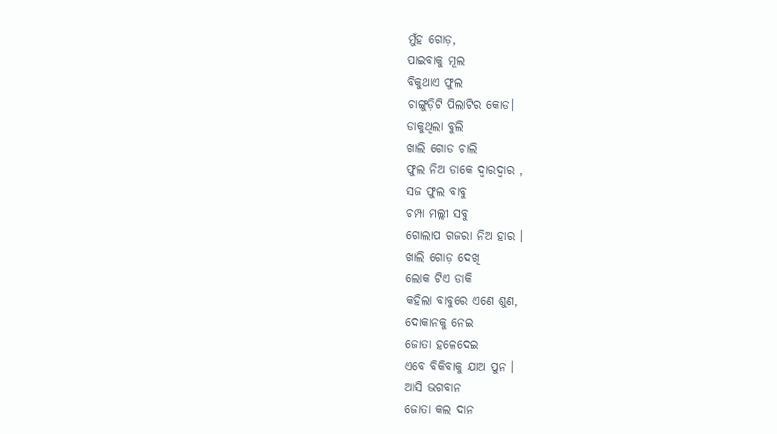ମୁଁହ ଗୋଡ଼,
ପାଇବାକୁ ମୂଲ
ବିକୁଥାଏ ଫୁଲ
ଚାଙ୍ଗୁଡ଼ିଟି ପିଲାଟିର କୋଡ।
ଡାକୁଥିଲା ବୁଲି
ଖାଲି ଗୋଡ ଚାଲି
ଫୁଲ ନିଅ ଡାକେ ଦ୍ୱାରଦ୍ଵାର ,
ସଜ ଫୁଲ ବାବୁ
ଚମ୍ପା ମଲ୍ଲୀ ସବୁ
ଗୋଲାପ ଗଜରା ନିଅ ହାର ।
ଖାଲି ଗୋଡ଼ ଦେଖି
ଲୋକ ଟିଏ ଡାକି
କହିଲା ବାବୁରେ ଏଣେ ଶୁଣ,
ଦୋକାନକୁ ନେଇ
ଜୋତା ହଳେଦେଇ
ଏବେ ବିକିବାକୁ ଯାଅ ପୁନ ।
ଆସି ଭଗବାନ
ଜୋତା କଲ ଦାନ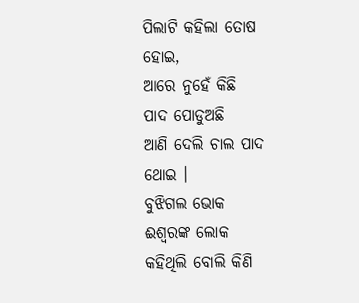ପିଲାଟି କହିଲା ତୋଷ ହୋଇ,
ଆରେ ନୁହେଁ କିଛି
ପାଦ ପୋଡୁଅଛି
ଆଣି ଦେଲି ଚାଲ ପାଦ ଥୋଇ ।
ବୁଝିଗଲ ଭୋକ
ଈଶ୍ବରଙ୍କ ଲୋକ
କହିଥିଲି ବୋଲି କିଣି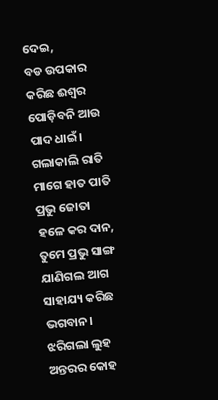ଦେଇ,
ବଡ ଉପକାର
କରିଛ ଈଶ୍ୱର
ପୋଡ଼ିବନି ଆଉ ପାଦ ଧାଇଁ।
ଗଲାକାଲି ରାତି
ମାଗେ ହାତ ପାତି
ପ୍ରଭୁ ଜୋତା ହଳେ କର ଦାନ,
ତୁମେ ପ୍ରଭୁ ସାଙ୍ଗ
ଯାଣିଗଲ ଆଗ
ସାହାଯ୍ୟ କରିଛ ଭଗବାନ।
ଝରିଗଲା ଲୁହ
ଅନ୍ତରର କୋହ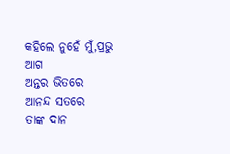କହିଲେ ନୁହେଁ ମୁଁ,ପ୍ରଭୁ ଆଗ
ଅନ୍ତର ଭିତରେ
ଆନନ୍ଦ ସତରେ
ତାଙ୍କ ଦାନ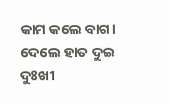କାମ କଲେ ବାଗ।
ଦେଲେ ହାତ ଦୁଇ
ଦୁଃଖୀ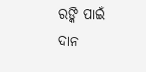ରଙ୍କି ପାଇଁ
ଦାନ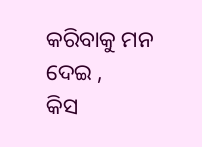କରିବାକୁ ମନ ଦେଇ ,
କିସ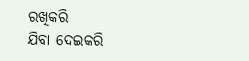ରଖିକରି
ଯିବା ଦେଇକରି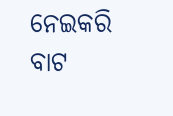ନେଇକରି ବାଟ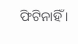ଫିଟିନାହିଁ ।